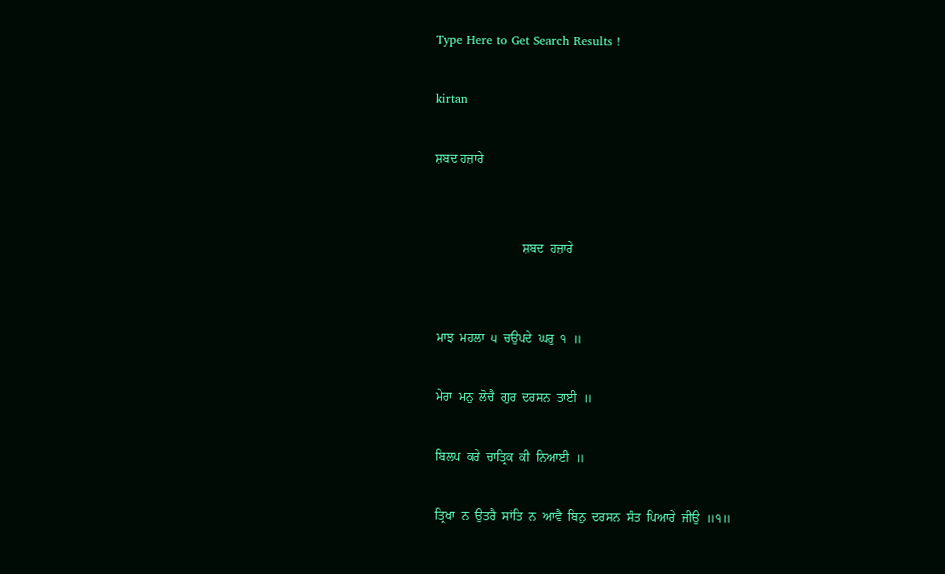Type Here to Get Search Results !

kirtan

ਸ਼ਬਦ ਹਜ਼ਾਰੇ


                            ਸ਼ਬਦ  ਹਜ਼ਾਰੇ


 ਮਾਝ  ਮਹਲਾ  ੫  ਚਉਪਦੇ  ਘਰੁ  ੧  ॥

 ਮੇਰਾ  ਮਨੁ  ਲੋਚੈ  ਗੁਰ  ਦਰਸਨ  ਤਾਈ  ॥

 ਬਿਲਪ  ਕਰੇ  ਚਾਤ੍ਰਿਕ  ਕੀ  ਨਿਆਈ  ॥

 ਤ੍ਰਿਖਾ  ਨ  ਉਤਰੈ  ਸਾਂਤਿ  ਨ  ਆਵੈ  ਬਿਨੁ  ਦਰਸਨ  ਸੰਤ  ਪਿਆਰੇ  ਜੀਉ  ॥੧॥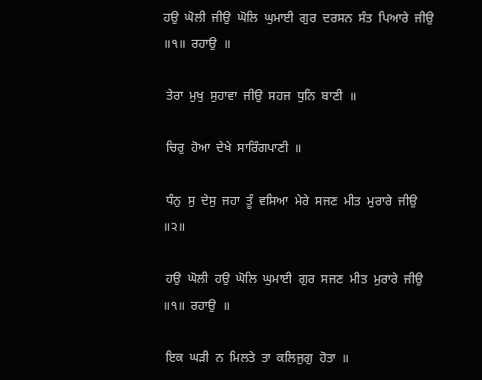ਹਉ  ਘੋਲੀ  ਜੀਉ  ਘੋਲਿ  ਘੁਮਾਈ  ਗੁਰ  ਦਰਸਨ  ਸੰਤ  ਪਿਆਰੇ  ਜੀਉ  ॥੧॥  ਰਹਾਉ  ॥

 ਤੇਰਾ  ਮੁਖੁ  ਸੁਹਾਵਾ  ਜੀਉ  ਸਹਜ  ਧੁਨਿ  ਬਾਣੀ  ॥

 ਚਿਰੁ  ਹੋਆ  ਦੇਖੇ  ਸਾਰਿੰਗਪਾਣੀ  ॥

 ਧੰਨੁ  ਸੁ  ਦੇਸੁ  ਜਹਾ  ਤੂੰ  ਵਸਿਆ  ਮੇਰੇ  ਸਜਣ  ਮੀਤ  ਮੁਰਾਰੇ  ਜੀਉ  ॥੨॥

 ਹਉ  ਘੋਲੀ  ਹਉ  ਘੋਲਿ  ਘੁਮਾਈ  ਗੁਰ  ਸਜਣ  ਮੀਤ  ਮੁਰਾਰੇ  ਜੀਉ  ॥੧॥  ਰਹਾਉ  ॥

 ਇਕ  ਘੜੀ  ਨ  ਮਿਲਤੇ  ਤਾ  ਕਲਿਜੁਗੁ  ਹੋਤਾ  ॥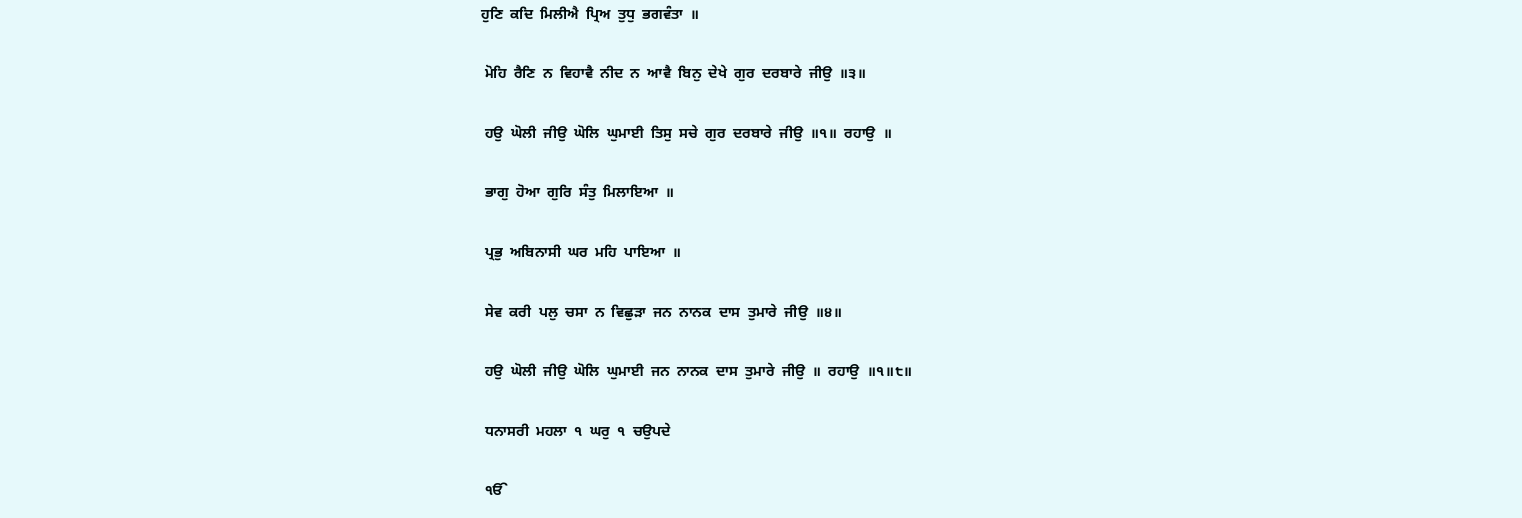ਹੁਣਿ  ਕਦਿ  ਮਿਲੀਐ  ਪ੍ਰਿਅ  ਤੁਧੁ  ਭਗਵੰਤਾ  ॥

 ਮੋਹਿ  ਰੈਣਿ  ਨ  ਵਿਹਾਵੈ  ਨੀਦ  ਨ  ਆਵੈ  ਬਿਨੁ  ਦੇਖੇ  ਗੁਰ  ਦਰਬਾਰੇ  ਜੀਉ  ॥੩॥

 ਹਉ  ਘੋਲੀ  ਜੀਉ  ਘੋਲਿ  ਘੁਮਾਈ  ਤਿਸੁ  ਸਚੇ  ਗੁਰ  ਦਰਬਾਰੇ  ਜੀਉ  ॥੧॥  ਰਹਾਉ  ॥

 ਭਾਗੁ  ਹੋਆ  ਗੁਰਿ  ਸੰਤੁ  ਮਿਲਾਇਆ  ॥

 ਪ੍ਰਭੁ  ਅਬਿਨਾਸੀ  ਘਰ  ਮਹਿ  ਪਾਇਆ  ॥

 ਸੇਵ  ਕਰੀ  ਪਲੁ  ਚਸਾ  ਨ  ਵਿਛੁੜਾ  ਜਨ  ਨਾਨਕ  ਦਾਸ  ਤੁਮਾਰੇ  ਜੀਉ  ॥੪॥

 ਹਉ  ਘੋਲੀ  ਜੀਉ  ਘੋਲਿ  ਘੁਮਾਈ  ਜਨ  ਨਾਨਕ  ਦਾਸ  ਤੁਮਾਰੇ  ਜੀਉ  ॥  ਰਹਾਉ  ॥੧॥੮॥

 ਧਨਾਸਰੀ  ਮਹਲਾ  ੧  ਘਰੁ  ੧  ਚਉਪਦੇ

 ੴ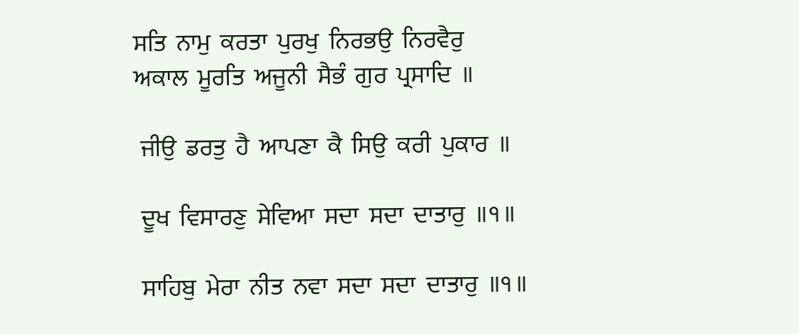ਸਤਿ  ਨਾਮੁ  ਕਰਤਾ  ਪੁਰਖੁ  ਨਿਰਭਉ  ਨਿਰਵੈਰੁ  ਅਕਾਲ  ਮੂਰਤਿ  ਅਜੂਨੀ  ਸੈਭੰ  ਗੁਰ  ਪ੍ਰਸਾਦਿ  ॥

 ਜੀਉ  ਡਰਤੁ  ਹੈ  ਆਪਣਾ  ਕੈ  ਸਿਉ  ਕਰੀ  ਪੁਕਾਰ  ॥

 ਦੂਖ  ਵਿਸਾਰਣੁ  ਸੇਵਿਆ  ਸਦਾ  ਸਦਾ  ਦਾਤਾਰੁ  ॥੧॥

 ਸਾਹਿਬੁ  ਮੇਰਾ  ਨੀਤ  ਨਵਾ  ਸਦਾ  ਸਦਾ  ਦਾਤਾਰੁ  ॥੧॥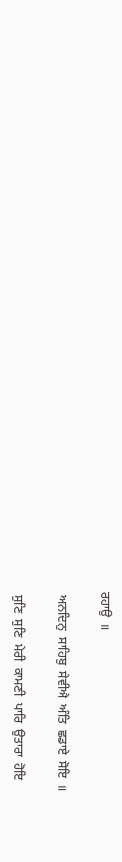ਰਹਾਉ  ॥

 ਅਨਦਿਨੁ  ਸਾਹਿਬੁ  ਸੇਵੀਐ  ਅੰਤਿ  ਛਡਾਏ  ਸੋਇ  ॥

 ਸੁਣਿ  ਸੁਣਿ  ਮੇਰੀ  ਕਾਮਣੀ  ਪਾਰਿ  ਉਤਾਰਾ  ਹੋਇ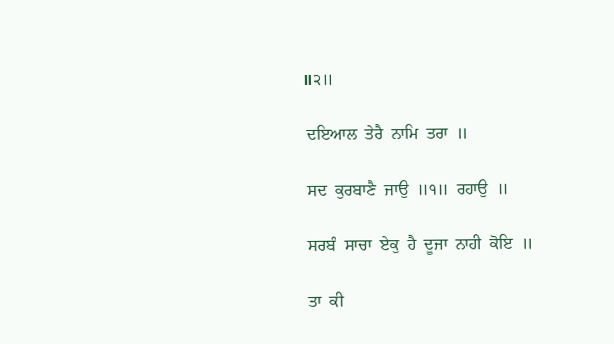॥੨॥

 ਦਇਆਲ  ਤੇਰੈ  ਨਾਮਿ  ਤਰਾ  ॥

 ਸਦ  ਕੁਰਬਾਣੈ  ਜਾਉ  ॥੧॥  ਰਹਾਉ  ॥

 ਸਰਬੰ  ਸਾਚਾ  ਏਕੁ  ਹੈ  ਦੂਜਾ  ਨਾਹੀ  ਕੋਇ  ॥

 ਤਾ  ਕੀ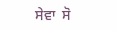ਸੇਵਾ  ਸੋ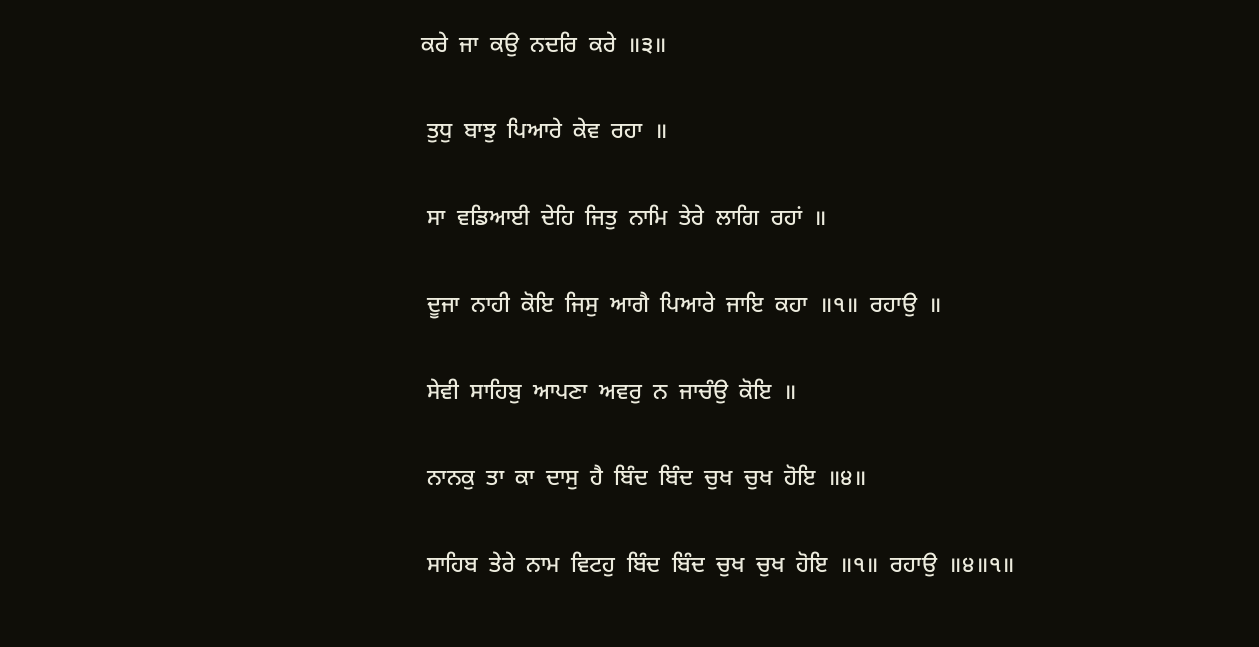ਕਰੇ  ਜਾ  ਕਉ  ਨਦਰਿ  ਕਰੇ  ॥੩॥

 ਤੁਧੁ  ਬਾਝੁ  ਪਿਆਰੇ  ਕੇਵ  ਰਹਾ  ॥

 ਸਾ  ਵਡਿਆਈ  ਦੇਹਿ  ਜਿਤੁ  ਨਾਮਿ  ਤੇਰੇ  ਲਾਗਿ  ਰਹਾਂ  ॥

 ਦੂਜਾ  ਨਾਹੀ  ਕੋਇ  ਜਿਸੁ  ਆਗੈ  ਪਿਆਰੇ  ਜਾਇ  ਕਹਾ  ॥੧॥  ਰਹਾਉ  ॥

 ਸੇਵੀ  ਸਾਹਿਬੁ  ਆਪਣਾ  ਅਵਰੁ  ਨ  ਜਾਚੰਉ  ਕੋਇ  ॥

 ਨਾਨਕੁ  ਤਾ  ਕਾ  ਦਾਸੁ  ਹੈ  ਬਿੰਦ  ਬਿੰਦ  ਚੁਖ  ਚੁਖ  ਹੋਇ  ॥੪॥

 ਸਾਹਿਬ  ਤੇਰੇ  ਨਾਮ  ਵਿਟਹੁ  ਬਿੰਦ  ਬਿੰਦ  ਚੁਖ  ਚੁਖ  ਹੋਇ  ॥੧॥  ਰਹਾਉ  ॥੪॥੧॥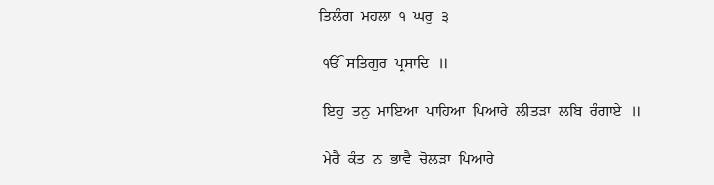ਤਿਲੰਗ  ਮਹਲਾ  ੧  ਘਰੁ  ੩

 ੴ  ਸਤਿਗੁਰ  ਪ੍ਰਸਾਦਿ  ॥

 ਇਹੁ  ਤਨੁ  ਮਾਇਆ  ਪਾਹਿਆ  ਪਿਆਰੇ  ਲੀਤੜਾ  ਲਬਿ  ਰੰਗਾਏ  ॥

 ਮੇਰੈ  ਕੰਤ  ਨ  ਭਾਵੈ  ਚੋਲੜਾ  ਪਿਆਰੇ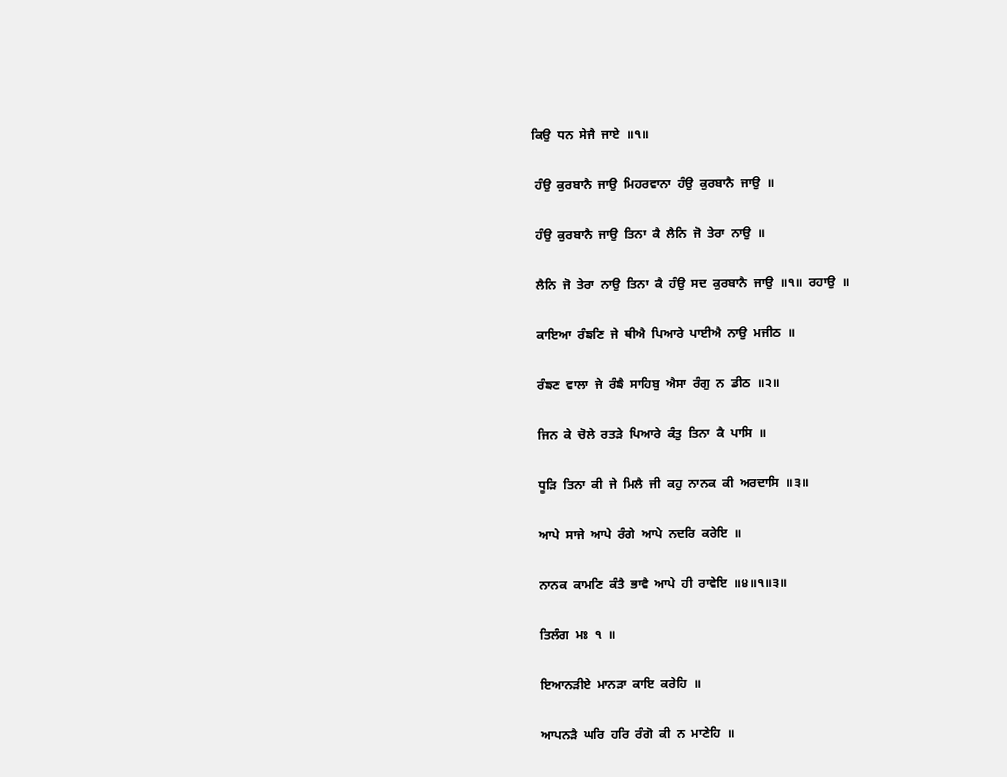ਕਿਉ  ਧਨ  ਸੇਜੈ  ਜਾਏ  ॥੧॥

 ਹੰਉ  ਕੁਰਬਾਨੈ  ਜਾਉ  ਮਿਹਰਵਾਨਾ  ਹੰਉ  ਕੁਰਬਾਨੈ  ਜਾਉ  ॥

 ਹੰਉ  ਕੁਰਬਾਨੈ  ਜਾਉ  ਤਿਨਾ  ਕੈ  ਲੈਨਿ  ਜੋ  ਤੇਰਾ  ਨਾਉ  ॥

 ਲੈਨਿ  ਜੋ  ਤੇਰਾ  ਨਾਉ  ਤਿਨਾ  ਕੈ  ਹੰਉ  ਸਦ  ਕੁਰਬਾਨੈ  ਜਾਉ  ॥੧॥  ਰਹਾਉ  ॥

 ਕਾਇਆ  ਰੰਙਣਿ  ਜੇ  ਥੀਐ  ਪਿਆਰੇ  ਪਾਈਐ  ਨਾਉ  ਮਜੀਠ  ॥

 ਰੰਙਣ  ਵਾਲਾ  ਜੇ  ਰੰਙੈ  ਸਾਹਿਬੁ  ਐਸਾ  ਰੰਗੁ  ਨ  ਡੀਠ  ॥੨॥

 ਜਿਨ  ਕੇ  ਚੋਲੇ  ਰਤੜੇ  ਪਿਆਰੇ  ਕੰਤੁ  ਤਿਨਾ  ਕੈ  ਪਾਸਿ  ॥

 ਧੂੜਿ  ਤਿਨਾ  ਕੀ  ਜੇ  ਮਿਲੈ  ਜੀ  ਕਹੁ  ਨਾਨਕ  ਕੀ  ਅਰਦਾਸਿ  ॥੩॥

 ਆਪੇ  ਸਾਜੇ  ਆਪੇ  ਰੰਗੇ  ਆਪੇ  ਨਦਰਿ  ਕਰੇਇ  ॥

 ਨਾਨਕ  ਕਾਮਣਿ  ਕੰਤੈ  ਭਾਵੈ  ਆਪੇ  ਹੀ  ਰਾਵੇਇ  ॥੪॥੧॥੩॥

 ਤਿਲੰਗ  ਮਃ  ੧  ॥

 ਇਆਨੜੀਏ  ਮਾਨੜਾ  ਕਾਇ  ਕਰੇਹਿ  ॥

 ਆਪਨੜੈ  ਘਰਿ  ਹਰਿ  ਰੰਗੋ  ਕੀ  ਨ  ਮਾਣੇਹਿ  ॥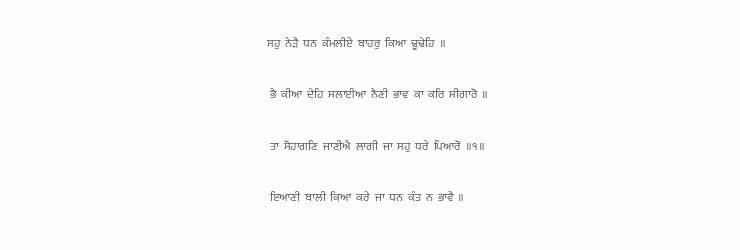ਸਹੁ  ਨੇੜੈ  ਧਨ  ਕੰਮਲੀਏ  ਬਾਹਰੁ  ਕਿਆ  ਢੂਢੇਹਿ  ॥

 ਭੈ  ਕੀਆ  ਦੇਹਿ  ਸਲਾਈਆ  ਨੈਣੀ  ਭਾਵ  ਕਾ  ਕਰਿ  ਸੀਗਾਰੋ  ॥

 ਤਾ  ਸੋਹਾਗਣਿ  ਜਾਣੀਐ  ਲਾਗੀ  ਜਾ  ਸਹੁ  ਧਰੇ  ਪਿਆਰੋ  ॥੧॥

 ਇਆਣੀ  ਬਾਲੀ  ਕਿਆ  ਕਰੇ  ਜਾ  ਧਨ  ਕੰਤ  ਨ  ਭਾਵੈ  ॥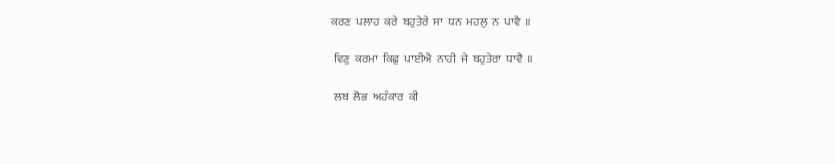ਕਰਣ  ਪਲਾਹ  ਕਰੇ  ਬਹੁਤੇਰੇ  ਸਾ  ਧਨ  ਮਹਲੁ  ਨ  ਪਾਵੈ  ॥

 ਵਿਣੁ  ਕਰਮਾ  ਕਿਛੁ  ਪਾਈਐ  ਨਾਹੀ  ਜੇ  ਬਹੁਤੇਰਾ  ਧਾਵੈ  ॥

 ਲਬ  ਲੋਭ  ਅਹੰਕਾਰ  ਕੀ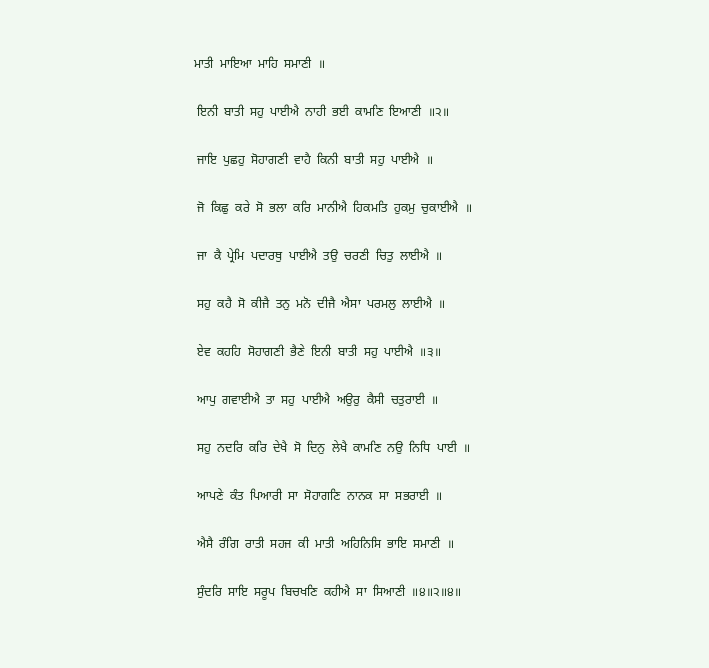ਮਾਤੀ  ਮਾਇਆ  ਮਾਹਿ  ਸਮਾਣੀ  ॥

 ਇਨੀ  ਬਾਤੀ  ਸਹੁ  ਪਾਈਐ  ਨਾਹੀ  ਭਈ  ਕਾਮਣਿ  ਇਆਣੀ  ॥੨॥

 ਜਾਇ  ਪੁਛਹੁ  ਸੋਹਾਗਣੀ  ਵਾਹੈ  ਕਿਨੀ  ਬਾਤੀ  ਸਹੁ  ਪਾਈਐ  ॥

 ਜੋ  ਕਿਛੁ  ਕਰੇ  ਸੋ  ਭਲਾ  ਕਰਿ  ਮਾਨੀਐ  ਹਿਕਮਤਿ  ਹੁਕਮੁ  ਚੁਕਾਈਐ  ॥

 ਜਾ  ਕੈ  ਪ੍ਰੇਮਿ  ਪਦਾਰਥੁ  ਪਾਈਐ  ਤਉ  ਚਰਣੀ  ਚਿਤੁ  ਲਾਈਐ  ॥

 ਸਹੁ  ਕਹੈ  ਸੋ  ਕੀਜੈ  ਤਨੁ  ਮਨੋ  ਦੀਜੈ  ਐਸਾ  ਪਰਮਲੁ  ਲਾਈਐ  ॥

 ਏਵ  ਕਹਹਿ  ਸੋਹਾਗਣੀ  ਭੈਣੇ  ਇਨੀ  ਬਾਤੀ  ਸਹੁ  ਪਾਈਐ  ॥੩॥

 ਆਪੁ  ਗਵਾਈਐ  ਤਾ  ਸਹੁ  ਪਾਈਐ  ਅਉਰੁ  ਕੈਸੀ  ਚਤੁਰਾਈ  ॥

 ਸਹੁ  ਨਦਰਿ  ਕਰਿ  ਦੇਖੈ  ਸੋ  ਦਿਨੁ  ਲੇਖੈ  ਕਾਮਣਿ  ਨਉ  ਨਿਧਿ  ਪਾਈ  ॥

 ਆਪਣੇ  ਕੰਤ  ਪਿਆਰੀ  ਸਾ  ਸੋਹਾਗਣਿ  ਨਾਨਕ  ਸਾ  ਸਭਰਾਈ  ॥

 ਐਸੈ  ਰੰਗਿ  ਰਾਤੀ  ਸਹਜ  ਕੀ  ਮਾਤੀ  ਅਹਿਨਿਸਿ  ਭਾਇ  ਸਮਾਣੀ  ॥

 ਸੁੰਦਰਿ  ਸਾਇ  ਸਰੂਪ  ਬਿਚਖਣਿ  ਕਹੀਐ  ਸਾ  ਸਿਆਣੀ  ॥੪॥੨॥੪॥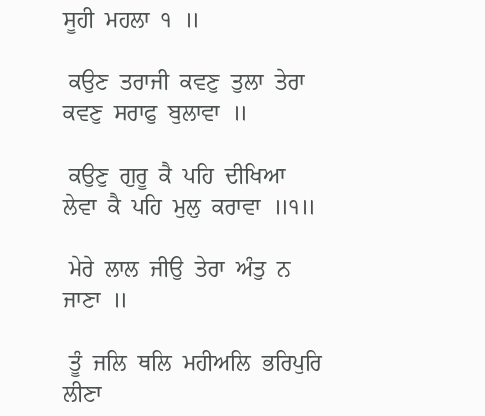ਸੂਹੀ  ਮਹਲਾ  ੧  ॥

 ਕਉਣ  ਤਰਾਜੀ  ਕਵਣੁ  ਤੁਲਾ  ਤੇਰਾ  ਕਵਣੁ  ਸਰਾਫੁ  ਬੁਲਾਵਾ  ॥

 ਕਉਣੁ  ਗੁਰੂ  ਕੈ  ਪਹਿ  ਦੀਖਿਆ  ਲੇਵਾ  ਕੈ  ਪਹਿ  ਮੁਲੁ  ਕਰਾਵਾ  ॥੧॥

 ਮੇਰੇ  ਲਾਲ  ਜੀਉ  ਤੇਰਾ  ਅੰਤੁ  ਨ  ਜਾਣਾ  ॥

 ਤੂੰ  ਜਲਿ  ਥਲਿ  ਮਹੀਅਲਿ  ਭਰਿਪੁਰਿ  ਲੀਣਾ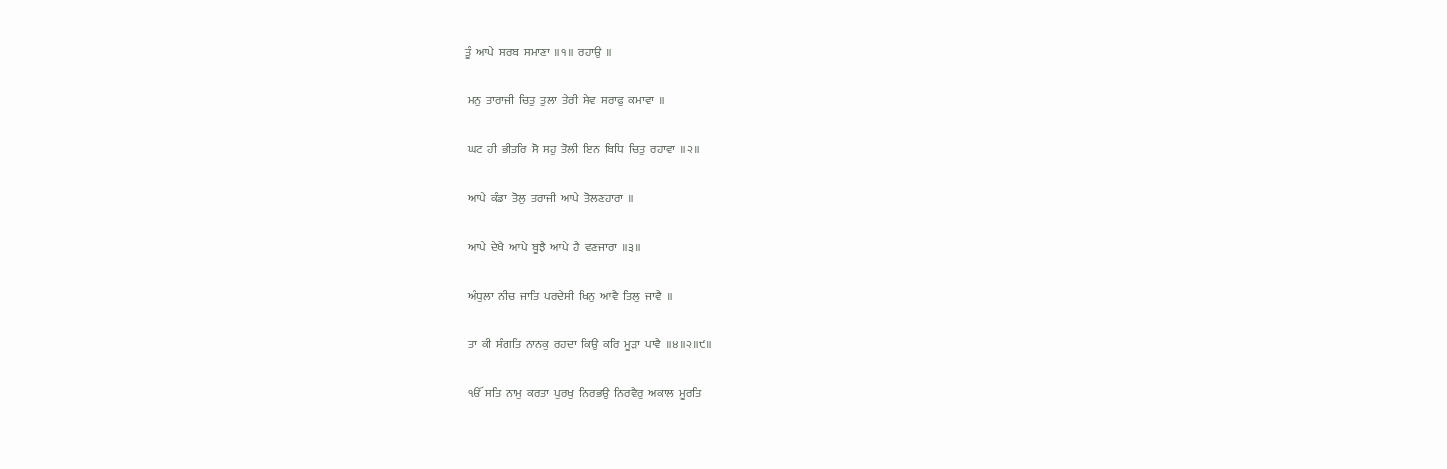ਤੂੰ  ਆਪੇ  ਸਰਬ  ਸਮਾਣਾ  ॥੧॥  ਰਹਾਉ  ॥

 ਮਨੁ  ਤਾਰਾਜੀ  ਚਿਤੁ  ਤੁਲਾ  ਤੇਰੀ  ਸੇਵ  ਸਰਾਫੁ  ਕਮਾਵਾ  ॥

 ਘਟ  ਹੀ  ਭੀਤਰਿ  ਸੋ  ਸਹੁ  ਤੋਲੀ  ਇਨ  ਬਿਧਿ  ਚਿਤੁ  ਰਹਾਵਾ  ॥੨॥

 ਆਪੇ  ਕੰਡਾ  ਤੋਲੁ  ਤਰਾਜੀ  ਆਪੇ  ਤੋਲਣਹਾਰਾ  ॥

 ਆਪੇ  ਦੇਖੈ  ਆਪੇ  ਬੂਝੈ  ਆਪੇ  ਹੈ  ਵਣਜਾਰਾ  ॥੩॥

 ਅੰਧੁਲਾ  ਨੀਚ  ਜਾਤਿ  ਪਰਦੇਸੀ  ਖਿਨੁ  ਆਵੈ  ਤਿਲੁ  ਜਾਵੈ  ॥

 ਤਾ  ਕੀ  ਸੰਗਤਿ  ਨਾਨਕੁ  ਰਹਦਾ  ਕਿਉ  ਕਰਿ  ਮੂੜਾ  ਪਾਵੈ  ॥੪॥੨॥੯॥

 ੴ  ਸਤਿ  ਨਾਮੁ  ਕਰਤਾ  ਪੁਰਖੁ  ਨਿਰਭਉ  ਨਿਰਵੈਰੁ  ਅਕਾਲ  ਮੂਰਤਿ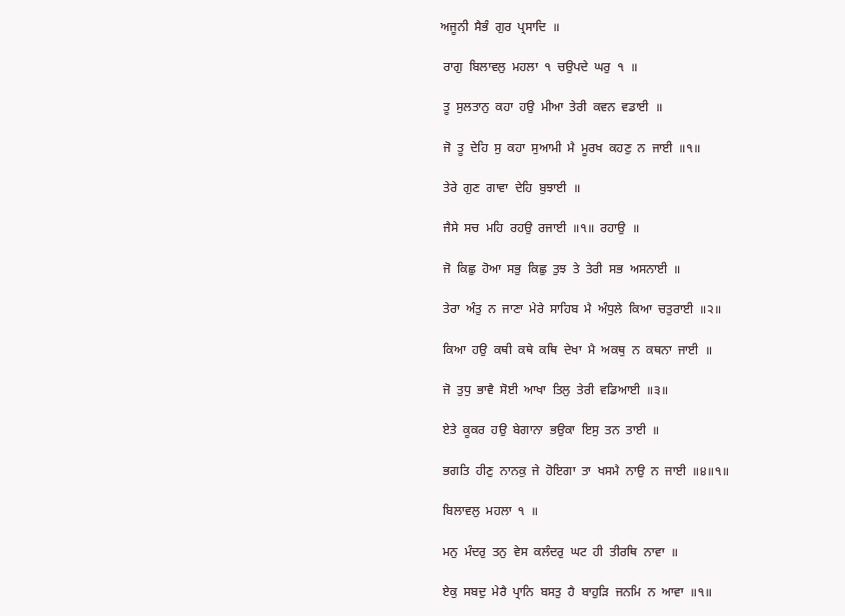ਅਜੂਨੀ  ਸੈਭੰ  ਗੁਰ  ਪ੍ਰਸਾਦਿ  ॥

 ਰਾਗੁ  ਬਿਲਾਵਲੁ  ਮਹਲਾ  ੧  ਚਉਪਦੇ  ਘਰੁ  ੧  ॥

 ਤੂ  ਸੁਲਤਾਨੁ  ਕਹਾ  ਹਉ  ਮੀਆ  ਤੇਰੀ  ਕਵਨ  ਵਡਾਈ  ॥

 ਜੋ  ਤੂ  ਦੇਹਿ  ਸੁ  ਕਹਾ  ਸੁਆਮੀ  ਮੈ  ਮੂਰਖ  ਕਹਣੁ  ਨ  ਜਾਈ  ॥੧॥

 ਤੇਰੇ  ਗੁਣ  ਗਾਵਾ  ਦੇਹਿ  ਬੁਝਾਈ  ॥

 ਜੈਸੇ  ਸਚ  ਮਹਿ  ਰਹਉ  ਰਜਾਈ  ॥੧॥  ਰਹਾਉ  ॥

 ਜੋ  ਕਿਛੁ  ਹੋਆ  ਸਭੁ  ਕਿਛੁ  ਤੁਝ  ਤੇ  ਤੇਰੀ  ਸਭ  ਅਸਨਾਈ  ॥

 ਤੇਰਾ  ਅੰਤੁ  ਨ  ਜਾਣਾ  ਮੇਰੇ  ਸਾਹਿਬ  ਮੈ  ਅੰਧੁਲੇ  ਕਿਆ  ਚਤੁਰਾਈ  ॥੨॥

 ਕਿਆ  ਹਉ  ਕਥੀ  ਕਥੇ  ਕਥਿ  ਦੇਖਾ  ਮੈ  ਅਕਥੁ  ਨ  ਕਥਨਾ  ਜਾਈ  ॥

 ਜੋ  ਤੁਧੁ  ਭਾਵੈ  ਸੋਈ  ਆਖਾ  ਤਿਲੁ  ਤੇਰੀ  ਵਡਿਆਈ  ॥੩॥

 ਏਤੇ  ਕੂਕਰ  ਹਉ  ਬੇਗਾਨਾ  ਭਉਕਾ  ਇਸੁ  ਤਨ  ਤਾਈ  ॥

 ਭਗਤਿ  ਹੀਣੁ  ਨਾਨਕੁ  ਜੇ  ਹੋਇਗਾ  ਤਾ  ਖਸਮੈ  ਨਾਉ  ਨ  ਜਾਈ  ॥੪॥੧॥

 ਬਿਲਾਵਲੁ  ਮਹਲਾ  ੧  ॥

 ਮਨੁ  ਮੰਦਰੁ  ਤਨੁ  ਵੇਸ  ਕਲੰਦਰੁ  ਘਟ  ਹੀ  ਤੀਰਥਿ  ਨਾਵਾ  ॥

 ਏਕੁ  ਸਬਦੁ  ਮੇਰੈ  ਪ੍ਰਾਨਿ  ਬਸਤੁ  ਹੈ  ਬਾਹੁੜਿ  ਜਨਮਿ  ਨ  ਆਵਾ  ॥੧॥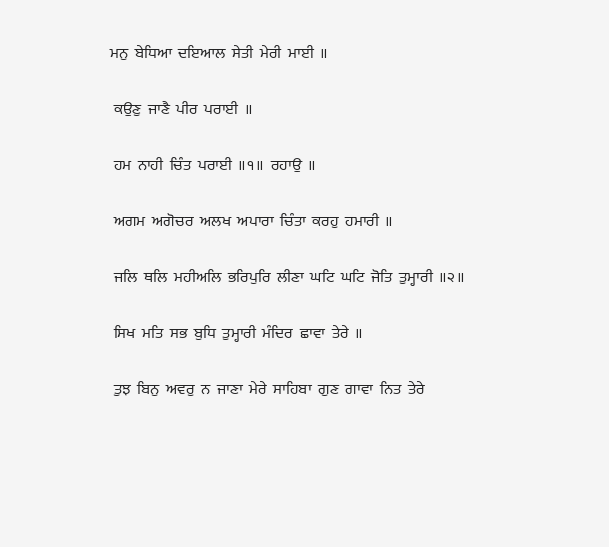ਮਨੁ  ਬੇਧਿਆ  ਦਇਆਲ  ਸੇਤੀ  ਮੇਰੀ  ਮਾਈ  ॥

 ਕਉਣੁ  ਜਾਣੈ  ਪੀਰ  ਪਰਾਈ  ॥

 ਹਮ  ਨਾਹੀ  ਚਿੰਤ  ਪਰਾਈ  ॥੧॥  ਰਹਾਉ  ॥

 ਅਗਮ  ਅਗੋਚਰ  ਅਲਖ  ਅਪਾਰਾ  ਚਿੰਤਾ  ਕਰਹੁ  ਹਮਾਰੀ  ॥

 ਜਲਿ  ਥਲਿ  ਮਹੀਅਲਿ  ਭਰਿਪੁਰਿ  ਲੀਣਾ  ਘਟਿ  ਘਟਿ  ਜੋਤਿ  ਤੁਮ੍ਹਾਰੀ  ॥੨॥

 ਸਿਖ  ਮਤਿ  ਸਭ  ਬੁਧਿ  ਤੁਮ੍ਹਾਰੀ  ਮੰਦਿਰ  ਛਾਵਾ  ਤੇਰੇ  ॥

 ਤੁਝ  ਬਿਨੁ  ਅਵਰੁ  ਨ  ਜਾਣਾ  ਮੇਰੇ  ਸਾਹਿਬਾ  ਗੁਣ  ਗਾਵਾ  ਨਿਤ  ਤੇਰੇ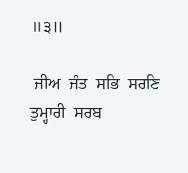॥੩॥

 ਜੀਅ  ਜੰਤ  ਸਭਿ  ਸਰਣਿ  ਤੁਮ੍ਹਾਰੀ  ਸਰਬ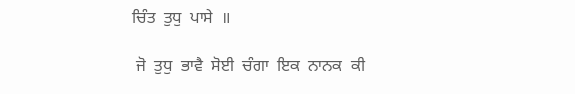ਚਿੰਤ  ਤੁਧੁ  ਪਾਸੇ  ॥

 ਜੋ  ਤੁਧੁ  ਭਾਵੈ  ਸੋਈ  ਚੰਗਾ  ਇਕ  ਨਾਨਕ  ਕੀ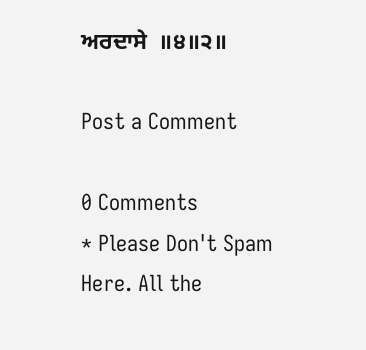ਅਰਦਾਸੇ  ॥੪॥੨॥

Post a Comment

0 Comments
* Please Don't Spam Here. All the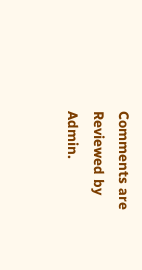Comments are Reviewed by Admin.